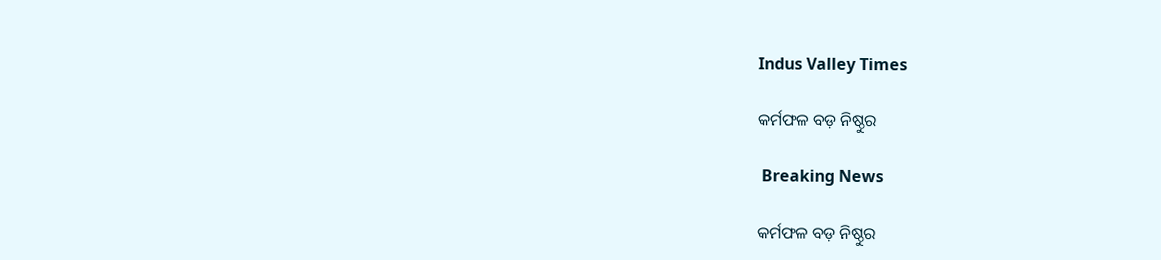Indus Valley Times

କର୍ମଫଳ ବଡ଼ ନିଷ୍ଠୁର

 Breaking News

କର୍ମଫଳ ବଡ଼ ନିଷ୍ଠୁର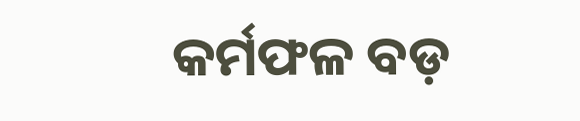କର୍ମଫଳ ବଡ଼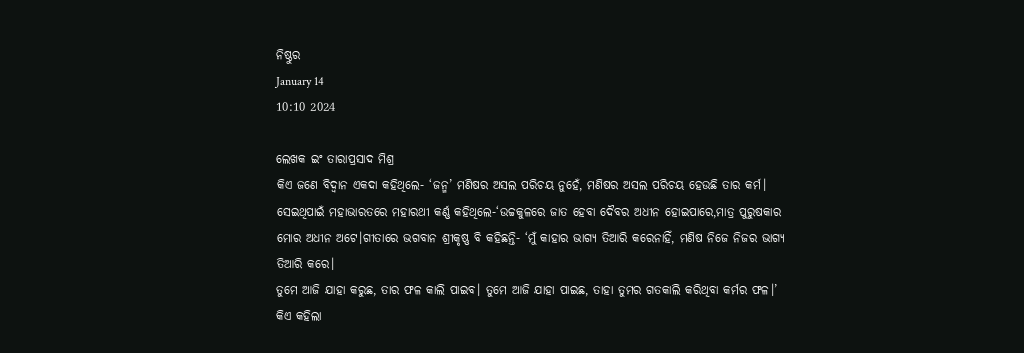ନିଷ୍ଠୁର
January 14
10:10 2024

ଲେଖକ ଇଂ ତାରାପ୍ରସାଦ ମିଶ୍ର
କିଏ ଜଣେ ବିଦ୍ବାନ ଏକଦା କହିଥିଲେ- ‘ଜନ୍ମ’ ମଣିଷର ଅସଲ ପରିଚୟ ନୁହେଁ, ମଣିଷର ଅସଲ ପରିଚୟ ହେଉଛି ତାର କର୍ମ। ସେଇଥିପାଇଁ ମହାଭାରତରେ ମହାରଥୀ କର୍ଣ୍ଣ କହିଥିଲେ-‘ଉଚ୍ଚକୁଳରେ ଜାତ ହେବା ଦୈବର ଅଧୀନ ହୋଇପାରେ,ମାତ୍ର ପୁରୁଷକାର ମୋର ଅଧୀନ ଅଟେ।ଗୀତାରେ ଭଗବାନ ଶ୍ରୀକୃଷ୍ଣ ବି କହିଛନ୍ତି- ‘ମୁଁ କାହାର ଭାଗ୍ୟ ତିଆରି କରେନାହିଁ, ମଣିଷ ନିଜେ ନିଜର ଭାଗ୍ୟ ତିଆରି କରେ।
ତୁମେ ଆଜି ଯାହା କରୁଛ, ତାର ଫଳ କାଲି ପାଇବ। ତୁମେ ଆଜି ଯାହା ପାଇଛ, ତାହା ତୁମର ଗତକାଲି କରିଥିବା କର୍ମର ଫଳ।’ କିଏ କହିଲା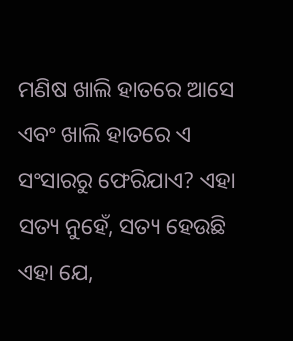ମଣିଷ ଖାଲି ହାତରେ ଆସେ ଏବଂ ଖାଲି ହାତରେ ଏ ସଂସାରରୁ ଫେରିଯାଏ? ଏହା ସତ୍ୟ ନୁହେଁ, ସତ୍ୟ ହେଉଛି ଏହା ଯେ,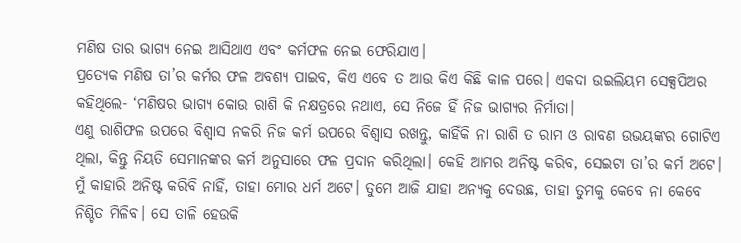ମଣିଷ ତାର ଭାଗ୍ୟ ନେଇ ଆସିଥାଏ ଏବଂ କର୍ମଫଳ ନେଇ ଫେରିଯାଏ।
ପ୍ରତ୍ୟେକ ମଣିଷ ତା’ର କର୍ମର ଫଳ ଅବଶ୍ୟ ପାଇବ, କିଏ ଏବେ ତ ଆଉ କିଏ କିଛି କାଳ ପରେ। ଏକଦା ଉଇଲିୟମ ସେକ୍ସପିଅର କହିଥିଲେ- ‘ମଣିଷର ଭାଗ୍ୟ କୋଉ ରାଶି କି ନକ୍ଷତ୍ରରେ ନଥାଏ, ସେ ନିଜେ ହିଁ ନିଜ ଭାଗ୍ୟର ନିର୍ମାତା।
ଏଣୁ ରାଶିଫଳ ଉପରେ ବିଶ୍ବାସ ନକରି ନିଜ କର୍ମ ଉପରେ ବିଶ୍ବାସ ରଖନ୍ତୁ, କାହିଁକି ନା ରାଶି ତ ରାମ ଓ ରାବଣ ଉଭୟଙ୍କର ଗୋଟିଏ ଥିଲା, କିନ୍ତୁ ନିୟତି ସେମାନଙ୍କର କର୍ମ ଅନୁସାରେ ଫଳ ପ୍ରଦାନ କରିଥିଲା। କେହି ଆମର ଅନିଷ୍ଟ କରିବ, ସେଇଟା ତା’ର କର୍ମ ଅଟେ। ମୁଁ କାହାରି ଅନିଷ୍ଟ କରିବି ନାହିଁ, ତାହା ମୋର ଧର୍ମ ଅଟେ। ତୁମେ ଆଜି ଯାହା ଅନ୍ୟକୁ ଦେଉଛ, ତାହା ତୁମକୁ କେବେ ନା କେବେ ନିଶ୍ଚିତ ମିଳିବ। ସେ ତାଳି ହେଉକି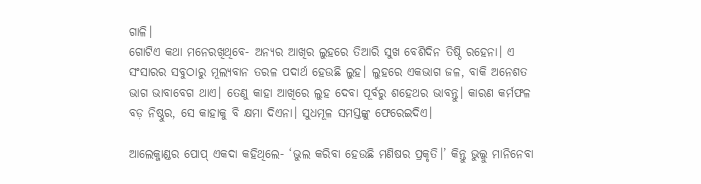ଗାଳି।
ଗୋଟିଏ କଥା ମନେରଖିଥିବେ- ଅନ୍ୟର ଆଖିର ଲୁହରେ ତିଆରି ସୁଖ ବେଶିଦିନ ତିଷ୍ଠି ରହେନା। ଏ ସଂସାରର ସବୁଠାରୁ ମୂଲ୍ୟବାନ ତରଳ ପଦାର୍ଥ ହେଉଛି ଲୁହ। ଲୁହରେ ଏକଭାଗ ଜଳ, ବାକି ଅନେଶତ ଭାଗ ଭାବାବେଗ ଥାଏ। ତେଣୁ କାହା ଆଖିରେ ଲୁହ ଦେବା ପୂର୍ବରୁ ଶହେଥର ଭାବନ୍ତୁ। କାରଣ କର୍ମଫଳ ବଡ଼ ନିଷ୍ଠୁର, ସେ କାହାକୁ ବି କ୍ଷମା ଦିଏନା। ସୁଧମୂଳ ସମସ୍ତଙ୍କୁ ଫେରେଇଦିଏ।

ଆଲେକ୍ଜାଣ୍ଡର ପୋପ୍ ଏକଦା କହିଥିଲେ- ‘ଭୁଲ କରିବା ହେଉଛି ମଣିଷର ପ୍ରକୃତି।’ କିନ୍ତୁ ଭୁଲ୍କୁ ମାନିନେବା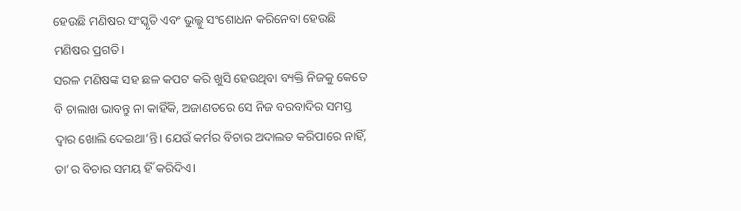ହେଉଛି ମଣିଷର ସଂସ୍କୃତି ଏବଂ ଭୁଲ୍କୁ ସଂଶୋଧନ କରିନେବା ହେଉଛି ମଣିଷର ପ୍ରଗତି।
ସରଳ ମଣିଷଙ୍କ ସହ ଛଳ କପଟ କରି ଖୁସି ହେଉଥିବା ବ୍ୟକ୍ତି ନିଜକୁ କେତେ ବି ଚାଲାଖ ଭାବନ୍ତୁ ନା କାହିଁକି, ଅଜାଣତରେ ସେ ନିଜ ବରବାଦିର ସମସ୍ତ ଦ୍ବାର ଖୋଲି ଦେଇଥା’ନ୍ତି। ଯେଉଁ କର୍ମର ବିଚାର ଅଦାଲତ କରିପାରେ ନାହିଁ, ତା’ର ବିଚାର ସମୟ ହିଁ କରିଦିଏ।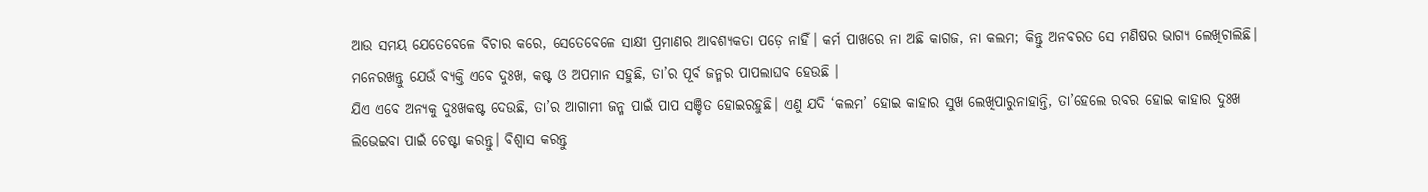ଆଉ ସମୟ ଯେତେବେଳେ ବିଚାର କରେ, ସେତେବେଳେ ସାକ୍ଷୀ ପ୍ରମାଣର ଆବଶ୍ୟକତା ପଡ଼େ ନାହିଁ। କର୍ମ ପାଖରେ ନା ଅଛି କାଗଜ, ନା କଲମ; କିନ୍ତୁ ଅନବରତ ସେ ମଣିଷର ଭାଗ୍ୟ ଲେଖିଚାଲିଛି। ମନେରଖନ୍ତୁ ଯେଉଁ ବ୍ୟକ୍ତି ଏବେ ଦୁଃଖ, କଷ୍ଟ ଓ ଅପମାନ ସହୁଛି, ତା’ର ପୂର୍ବ ଜନ୍ମର ପାପଲାଘବ ହେଉଛି ।
ଯିଏ ଏବେ ଅନ୍ୟକୁ ଦୁଃଖକଷ୍ଟ ଦେଉଛି, ତା’ର ଆଗାମୀ ଜନ୍ମ ପାଇଁ ପାପ ସଞ୍ଚିତ ହୋଇରହୁଛି। ଏଣୁ ଯଦି ‘କଲମ’ ହୋଇ କାହାର ସୁଖ ଲେଖିପାରୁନାହାନ୍ତି, ତା’ହେଲେ ରବର ହୋଇ କାହାର ଦୁଃଖ ଲିଭେଇବା ପାଇଁ ଚେଷ୍ଟା କରନ୍ତୁ। ବିଶ୍ବାସ କରନ୍ତୁ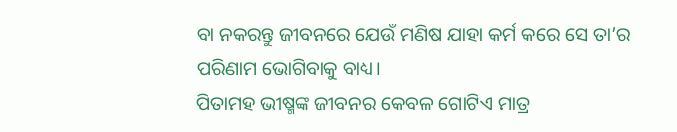ବା ନକରନ୍ତୁ ଜୀବନରେ ଯେଉଁ ମଣିଷ ଯାହା କର୍ମ କରେ ସେ ତା’ର ପରିଣାମ ଭୋଗିବାକୁ ବାଧ୍ୟ।
ପିତାମହ ଭୀଷ୍ମଙ୍କ ଜୀବନର କେବଳ ଗୋଟିଏ ମାତ୍ର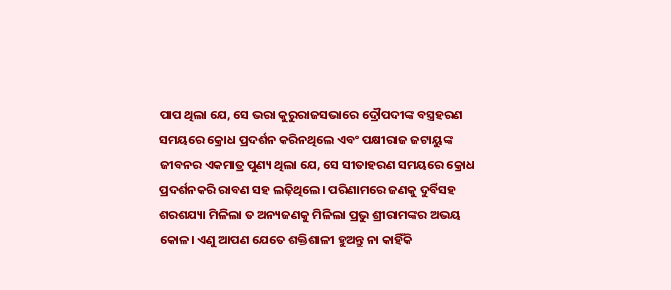ପାପ ଥିଲା ଯେ, ସେ ଭରା କୁରୁରାଜସଭାରେ ଦ୍ରୌପଦୀଙ୍କ ବସ୍ତ୍ରହରଣ ସମୟରେ କ୍ରୋଧ ପ୍ରଦର୍ଶନ କରିନଥିଲେ ଏବଂ ପକ୍ଷୀରାଜ ଜଟାୟୁଙ୍କ ଜୀବନର ଏକମାତ୍ର ପୁଣ୍ୟ ଥିଲା ଯେ, ସେ ସୀତାହରଣ ସମୟରେ କ୍ରୋଧ ପ୍ରଦର୍ଶନକରି ରାବଣ ସହ ଲଢ଼ିଥିଲେ। ପରିଣାମରେ ଜଣକୁ ଦୁର୍ବିସହ ଶରଶଯ୍ୟା ମିଳିଲା ତ ଅନ୍ୟଜଣକୁ ମିଳିଲା ପ୍ରଭୁ ଶ୍ରୀରାମଙ୍କର ଅଭୟ କୋଳ। ଏଣୁ ଆପଣ ଯେତେ ଶକ୍ତିଶାଳୀ ହୁଅନ୍ତୁ ନା କାହିଁକି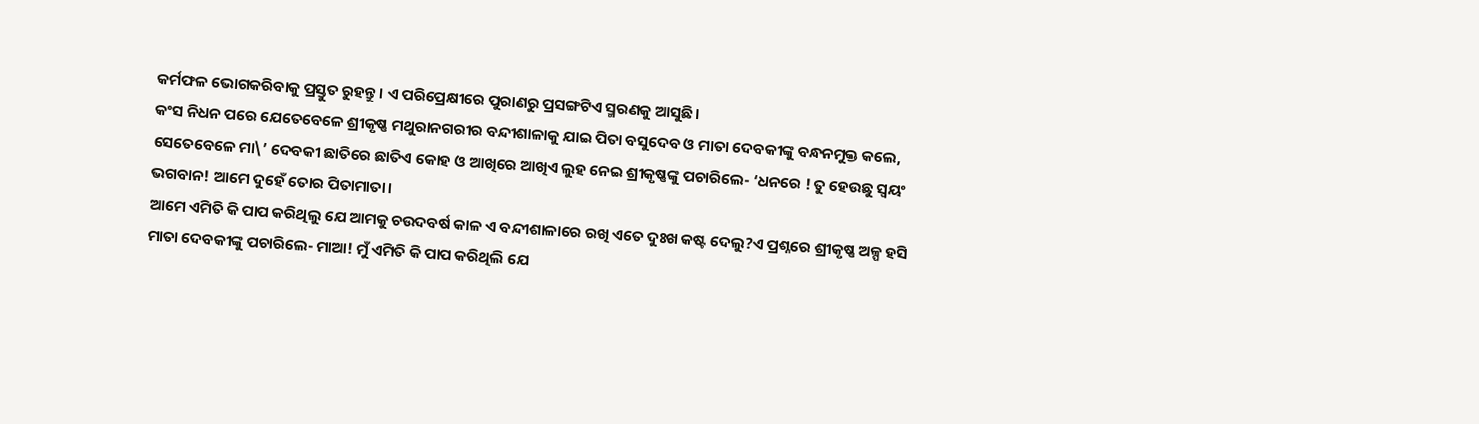କର୍ମଫଳ ଭୋଗକରିବାକୁ ପ୍ରସ୍ତୁତ ରୁହନ୍ତୁ। ଏ ପରିପ୍ରେକ୍ଷୀରେ ପୁରାଣରୁ ପ୍ରସଙ୍ଗଟିଏ ସ୍ମରଣକୁ ଆସୁଛି।
କଂସ ନିଧନ ପରେ ଯେତେବେଳେ ଶ୍ରୀକୃଷ୍ଣ ମଥୁରାନଗରୀର ବନ୍ଦୀଶାଳାକୁ ଯାଇ ପିତା ବସୁଦେବ ଓ ମାତା ଦେବକୀଙ୍କୁ ବନ୍ଧନମୁକ୍ତ କଲେ, ସେତେବେଳେ ମା\’ ଦେବକୀ ଛାତିରେ ଛାତିଏ କୋହ ଓ ଆଖିରେ ଆଖିଏ ଲୁହ ନେଇ ଶ୍ରୀକୃଷ୍ଣଙ୍କୁ ପଚାରିଲେ- ‘ଧନରେ ! ତୁ ହେଉଛୁ ସ୍ବୟଂ ଭଗବାନ! ଆମେ ଦୁହେଁ ତୋର ପିତାମାତା।
ଆମେ ଏମିତି କି ପାପ କରିଥିଲୁ ଯେ ଆମକୁ ଚଉଦବର୍ଷ କାଳ ଏ ବନ୍ଦୀଶାଳାରେ ରଖି ଏତେ ଦୁଃଖ କଷ୍ଟ ଦେଲୁ?ଏ ପ୍ରଶ୍ନରେ ଶ୍ରୀକୃଷ୍ଣ ଅଳ୍ପ ହସି ମାତା ଦେବକୀଙ୍କୁ ପଚାରିଲେ- ମାଆ! ମୁଁ ଏମିତି କି ପାପ କରିଥିଲି ଯେ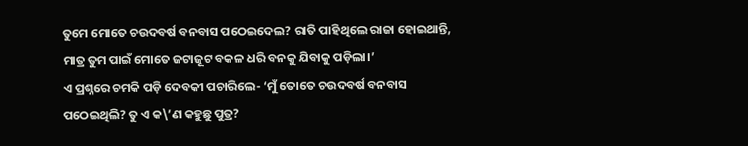ତୁମେ ମୋତେ ଚଉଦବର୍ଷ ବନବାସ ପଠେଇଦେଲ? ରାତି ପାହିଥିଲେ ରାଜା ହୋଇଥାନ୍ତି, ମାତ୍ର ତୁମ ପାଇଁ ମୋତେ ଜଟାଜୂଟ ବକଳ ଧରି ବନକୁ ଯିବାକୁ ପଡ଼ିଲା।’
ଏ ପ୍ରଶ୍ନରେ ଚମକି ପଡ଼ି ଦେବକୀ ପଚାରିଲେ- ‘ମୁଁ ତୋତେ ଚଉଦବର୍ଷ ବନବାସ ପଠେଇଥିଲି? ତୁ ଏ କ\’ଣ କହୁଛୁ ପୁତ୍ର?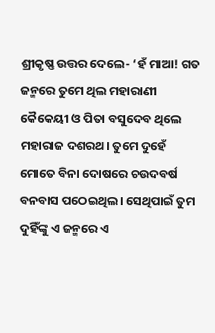ଶ୍ରୀକୃଷ୍ଣ ଉତ୍ତର ଦେଲେ- ‘ହଁ ମାଆ! ଗତ ଜନ୍ମରେ ତୁମେ ଥିଲ ମହାରାଣୀ କୈକେୟୀ ଓ ପିତା ବସୁଦେବ ଥିଲେ ମହାରାଜ ଦଶରଥ। ତୁମେ ଦୁହେଁ ମୋତେ ବିନା ଦୋଷରେ ଚଉଦବର୍ଷ ବନବାସ ପଠେଇଥିଲ। ସେଥିପାଇଁ ତୁମ ଦୁହିଁଙ୍କୁ ଏ ଜନ୍ମରେ ଏ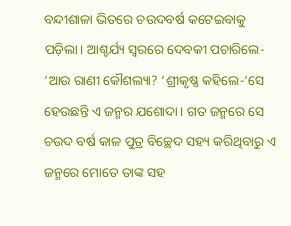ବନ୍ଦୀଶାଳା ଭିତରେ ଚଉଦବର୍ଷ କଟେଇବାକୁ ପଡ଼ିଲା। ଆଶ୍ଚର୍ଯ୍ୟ ସ୍ବରରେ ଦେବକୀ ପଚାରିଲେ- ‘ଆଉ ରାଣୀ କୌଶଲ୍ୟା? ‘ଶ୍ରୀକୃଷ୍ଣ କହିଲେ-‘ସେ ହେଉଛନ୍ତି ଏ ଜନ୍ମର ଯଶୋଦା। ଗତ ଜନ୍ମରେ ସେ ଚଉଦ ବର୍ଷ କାଳ ପୁତ୍ର ବିଚ୍ଛେଦ ସହ୍ୟ କରିଥିବାରୁ ଏ ଜନ୍ମରେ ମୋତେ ତାଙ୍କ ସହ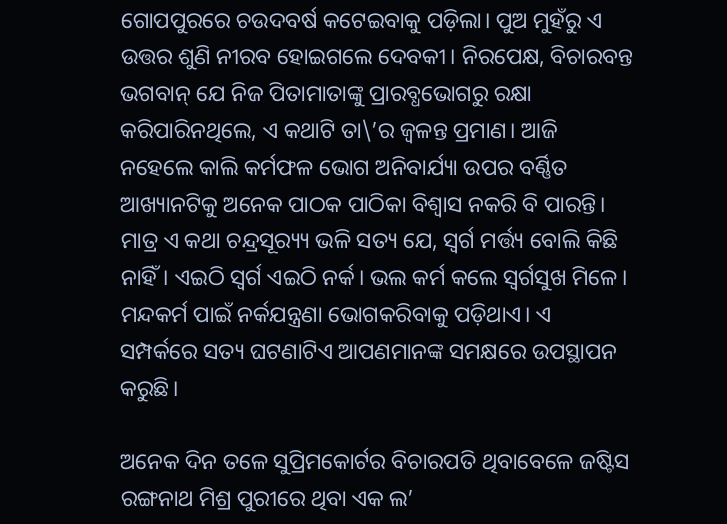ଗୋପପୁରରେ ଚଉଦବର୍ଷ କଟେଇବାକୁ ପଡ଼ିଲା। ପୁଅ ମୁହଁରୁ ଏ ଉତ୍ତର ଶୁଣି ନୀରବ ହୋଇଗଲେ ଦେବକୀ। ନିରପେକ୍ଷ, ବିଚାରବନ୍ତ ଭଗବାନ୍ ଯେ ନିଜ ପିତାମାତାଙ୍କୁ ପ୍ରାରବ୍ଧଭୋଗରୁ ରକ୍ଷା କରିପାରିନଥିଲେ, ଏ କଥାଟି ତା\’ର ଜ୍ବଳନ୍ତ ପ୍ରମାଣ। ଆଜି ନହେଲେ କାଲି କର୍ମଫଳ ଭୋଗ ଅନିବାର୍ଯ୍ୟା ଉପର ବର୍ଣ୍ଣିତ ଆଖ୍ୟାନଟିକୁ ଅନେକ ପାଠକ ପାଠିକା ବିଶ୍ବାସ ନକରି ବି ପାରନ୍ତି। ମାତ୍ର ଏ କଥା ଚନ୍ଦ୍ରସୂର‌୍ୟ୍ୟ ଭଳି ସତ୍ୟ ଯେ, ସ୍ବର୍ଗ ମର୍ତ୍ତ୍ୟ ବୋଲି କିଛି ନାହିଁ। ଏଇଠି ସ୍ବର୍ଗ ଏଇଠି ନର୍କ। ଭଲ କର୍ମ କଲେ ସ୍ବର୍ଗସୁଖ ମିଳେ। ମନ୍ଦକର୍ମ ପାଇଁ ନର୍କଯନ୍ତ୍ରଣା ଭୋଗକରିବାକୁ ପଡ଼ିଥାଏ। ଏ ସମ୍ପର୍କରେ ସତ୍ୟ ଘଟଣାଟିଏ ଆପଣମାନଙ୍କ ସମକ୍ଷରେ ଉପସ୍ଥାପନ କରୁଛି।

ଅନେକ ଦିନ ତଳେ ସୁପ୍ରିମକୋର୍ଟର ବିଚାରପତି ଥିବାବେଳେ ଜଷ୍ଟିସ ରଙ୍ଗନାଥ ମିଶ୍ର ପୁରୀରେ ଥିବା ଏକ ଲ’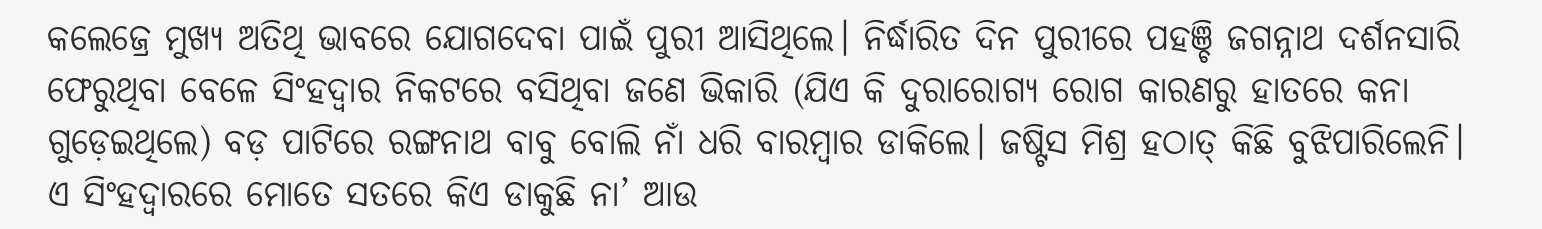କଲେଜ୍ରେ ମୁଖ୍ୟ ଅତିଥି ଭାବରେ ଯୋଗଦେବା ପାଇଁ ପୁରୀ ଆସିଥିଲେ। ନିର୍ଦ୍ଧାରିତ ଦିନ ପୁରୀରେ ପହଞ୍ଚି ଜଗନ୍ନାଥ ଦର୍ଶନସାରି ଫେରୁଥିବା ବେଳେ ସିଂହଦ୍ବାର ନିକଟରେ ବସିଥିବା ଜଣେ ଭିକାରି (ଯିଏ କି ଦୁରାରୋଗ୍ୟ ରୋଗ କାରଣରୁ ହାତରେ କନା ଗୁଡ଼େଇଥିଲେ) ବଡ଼ ପାଟିରେ ରଙ୍ଗନାଥ ବାବୁ ବୋଲି ନାଁ ଧରି ବାରମ୍ବାର ଡାକିଲେ। ଜଷ୍ଟିସ ମିଶ୍ର ହଠାତ୍ କିଛି ବୁଝିପାରିଲେନି।
ଏ ସିଂହଦ୍ବାରରେ ମୋତେ ସତରେ କିଏ ଡାକୁଛି ନା’ ଆଉ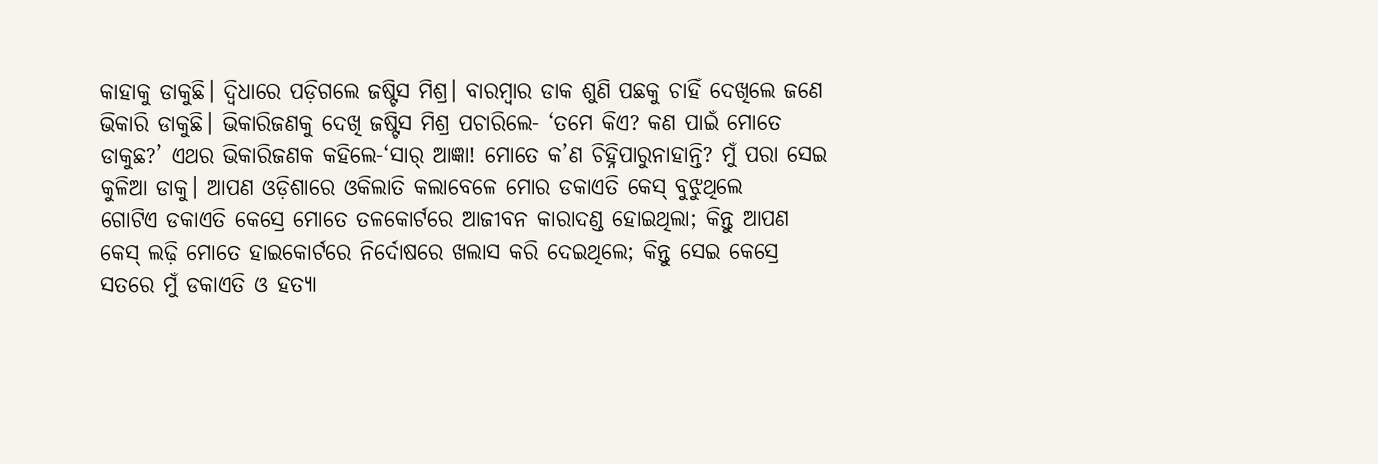କାହାକୁ ଡାକୁଛି। ଦ୍ବିଧାରେ ପଡ଼ିଗଲେ ଜଷ୍ଟିସ ମିଶ୍ର। ବାରମ୍ବାର ଡାକ ଶୁଣି ପଛକୁ ଚାହିଁ ଦେଖିଲେ ଜଣେ ଭିକାରି ଡାକୁଛି। ଭିକାରିଜଣକୁ ଦେଖି ଜଷ୍ଟିସ ମିଶ୍ର ପଚାରିଲେ- ‘ତମେ କିଏ? କଣ ପାଇଁ ମୋତେ ଡାକୁଛ?’ ଏଥର ଭିକାରିଜଣକ କହିଲେ-‘ସାର୍ ଆଜ୍ଞା! ମୋତେ କ’ଣ ଚିହ୍ନିପାରୁନାହାନ୍ତି? ମୁଁ ପରା ସେଇ କୁଳିଆ ଡାକୁ। ଆପଣ ଓଡ଼ିଶାରେ ଓକିଲାତି କଲାବେଳେ ମୋର ଡକାଏତି କେସ୍ ବୁଝୁଥିଲେ
ଗୋଟିଏ ଡକାଏତି କେସ୍ରେ ମୋତେ ତଳକୋର୍ଟରେ ଆଜୀବନ କାରାଦଣ୍ଡ ହୋଇଥିଲା; କିନ୍ତୁ ଆପଣ କେସ୍ ଲଢ଼ି ମୋତେ ହାଇକୋର୍ଟରେ ନିର୍ଦୋଷରେ ଖଲାସ କରି ଦେଇଥିଲେ; କିନ୍ତୁ ସେଇ କେସ୍ରେ ସତରେ ମୁଁ ଡକାଏତି ଓ ହତ୍ୟା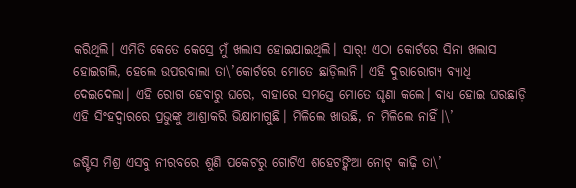କରିଥିଲି। ଏମିତି କେତେ କେସ୍ରେ ମୁଁ ଖଲାସ ହୋଇଯାଇଥିଲି। ସାର୍! ଏଠା କୋର୍ଟରେ ସିନା ଖଲାସ ହୋଇଗଲି, ହେଲେ ଉପରବାଲା ତା\’କୋର୍ଟରେ ମୋତେ ଛାଡ଼ିଲାନି। ଏହି ଦୁରାରୋଗ୍ୟ ବ୍ୟାଧି ଦେଇଦେଲା। ଏହି ରୋଗ ହେବାରୁ ଘରେ, ବାହାରେ ସମସ୍ତେ ମୋତେ ଘୃଣା କଲେ। ବାଧ୍ୟ ହୋଇ ଘରଛାଡ଼ି ଏହି ସିଂହଦ୍ବାରରେ ପ୍ରଭୁଙ୍କୁ ଆଶ୍ରାକରି ଭିକ୍ଷାମାଗୁଛି। ମିଳିଲେ ଖାଉଛି, ନ ମିଳିଲେ ନାହିଁ।\’

ଜଷ୍ଟିସ ମିଶ୍ର ଏସବୁ ନୀରବରେ ଶୁଣି ପକେଟରୁ ଗୋଟିଏ ଶହେଟଙ୍କିଆ ନୋଟ୍ କାଢ଼ି ତା\’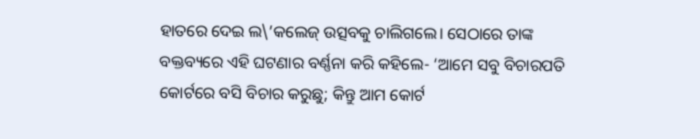ହାତରେ ଦେଇ ଲ\’କଲେଜ୍ ଉତ୍ସବକୁ ଚାଲିଗଲେ। ସେଠାରେ ତାଙ୍କ ବକ୍ତବ୍ୟରେ ଏହି ଘଟଣାର ବର୍ଣ୍ଣନା କରି କହିଲେ- ‘ଆମେ ସବୁ ବିଚାରପତି କୋର୍ଟରେ ବସି ବିଚାର କରୁଛୁ; କିନ୍ତୁ ଆମ କୋର୍ଟ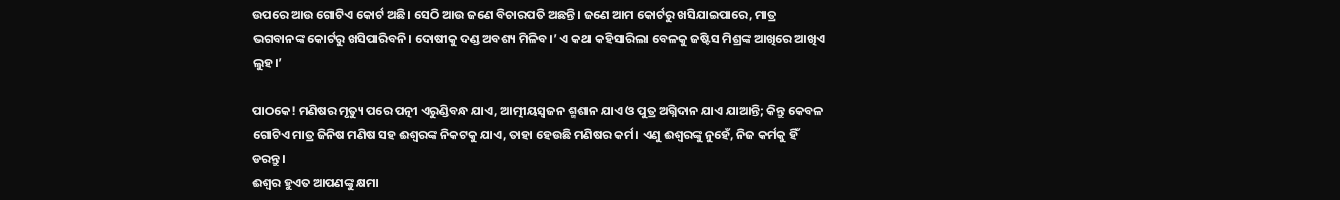ଉପରେ ଆଉ ଗୋଟିଏ କୋର୍ଟ ଅଛି। ସେଠି ଆଉ ଜଣେ ବିଚାରପତି ଅଛନ୍ତି। ଜଣେ ଆମ କୋର୍ଟରୁ ଖସିଯାଇପାରେ, ମାତ୍ର ଭଗବାନଙ୍କ କୋର୍ଟରୁ ଖସିପାରିବନି। ଦୋଷୀକୁ ଦଣ୍ଡ ଅବଶ୍ୟ ମିଳିବ।’ ଏ କଥା କହିସାରିଲା ବେଳକୁ ଜଷ୍ଟିସ ମିଶ୍ରଙ୍କ ଆଖିରେ ଆଖିଏ ଲୁହ।’

ପାଠକେ! ମଣିଷର ମୃତ୍ୟୁ ପରେ ପତ୍ନୀ ଏରୁଣ୍ଡିବନ୍ଧ ଯାଏ, ଆତ୍ମୀୟସ୍ବଜନ ଶ୍ମଶାନ ଯାଏ ଓ ପୁତ୍ର ଅଗ୍ନିଦାନ ଯାଏ ଯାଆନ୍ତି; କିନ୍ତୁ କେବଳ ଗୋଟିଏ ମାତ୍ର ଜିନିଷ ମଣିଷ ସହ ଈଶ୍ବରଙ୍କ ନିକଟକୁ ଯାଏ, ତାହା ହେଉଛି ମଣିଷର କର୍ମ। ଏଣୁ ଈଶ୍ବରଙ୍କୁ ନୁହେଁ, ନିଜ କର୍ମକୁ ହିଁ ଡରନ୍ତୁ।
ଈଶ୍ବର ହୁଏତ ଆପଣଙ୍କୁ କ୍ଷମା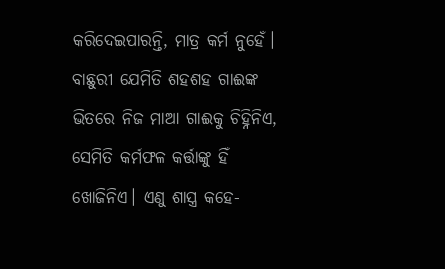କରିଦେଇପାରନ୍ତି, ମାତ୍ର କର୍ମ ନୁହେଁ। ବାଛୁରୀ ଯେମିତି ଶହଶହ ଗାଈଙ୍କ ଭିତରେ ନିଜ ମାଆ ଗାଈକୁ ଚିହ୍ନିନିଏ, ସେମିତି କର୍ମଫଳ କର୍ତ୍ତାଙ୍କୁ ହିଁ ଖୋଜିନିଏ। ଏଣୁ ଶାସ୍ତ୍ର କହେ-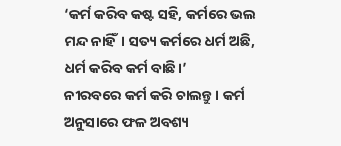‘କର୍ମ କରିବ କଷ୍ଟ ସହି, କର୍ମରେ ଭଲ ମନ୍ଦ ନାହିଁ। ସତ୍ୟ କର୍ମରେ ଧର୍ମ ଅଛି, ଧର୍ମ କରିବ କର୍ମ ବାଛି।’
ନୀରବରେ କର୍ମ କରି ଚାଲନ୍ତୁ। କର୍ମ ଅନୁସାରେ ଫଳ ଅବଶ୍ୟ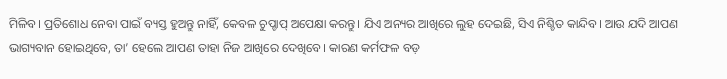ମିଳିବ। ପ୍ରତିଶୋଧ ନେବା ପାଇଁ ବ୍ୟସ୍ତ ହୁଅନ୍ତୁ ନାହିଁ, କେବଳ ଚୁପ୍ଚାପ୍ ଅପେକ୍ଷା କରନ୍ତୁ। ଯିଏ ଅନ୍ୟର ଆଖିରେ ଲୁହ ଦେଇଛି, ସିଏ ନିଶ୍ଚିତ କାନ୍ଦିବ। ଆଉ ଯଦି ଆପଣ ଭାଗ୍ୟବାନ ହୋଇଥିବେ, ତା’ ହେଲେ ଆପଣ ତାହା ନିଜ ଆଖିରେ ଦେଖିବେ। କାରଣ କର୍ମଫଳ ବଡ଼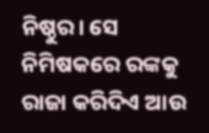ନିଷ୍ଠୁର। ସେ ନିମିଷକରେ ରଙ୍କକୁ ରାଜା କରିଦିଏ ଆଉ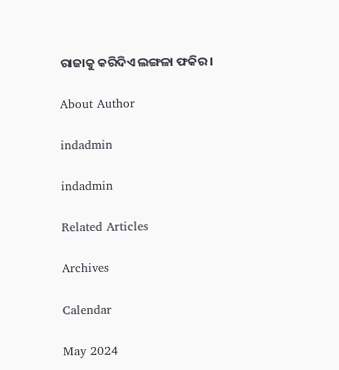ରାଜାକୁ କରିଦିଏ ଲଙ୍ଗଳା ଫକିର।

About Author

indadmin

indadmin

Related Articles

Archives

Calendar

May 2024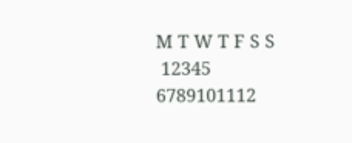M T W T F S S
 12345
6789101112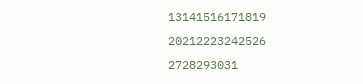13141516171819
20212223242526
2728293031